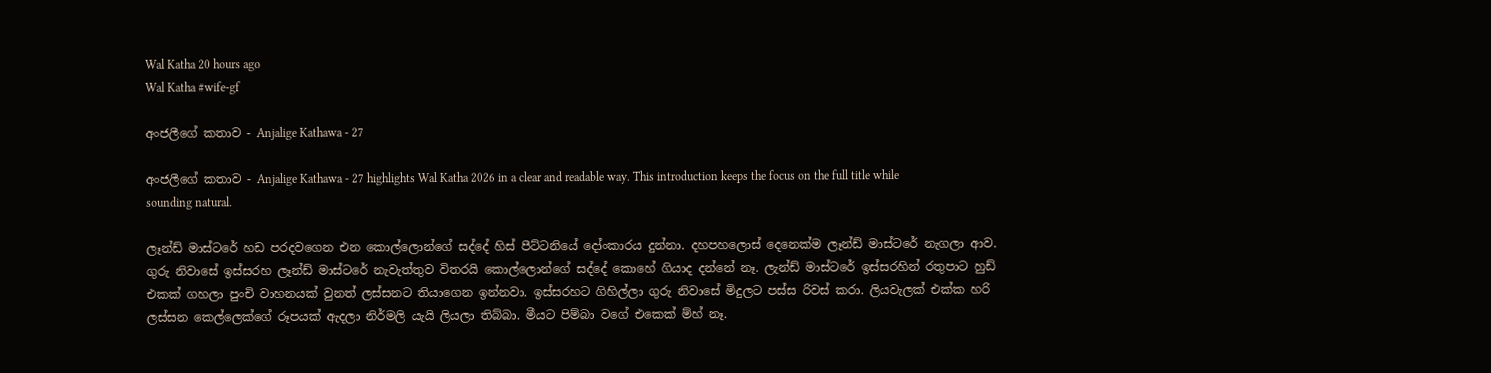Wal Katha 20 hours ago
Wal Katha #wife-gf

අංජලීගේ කතාව - Anjalige Kathawa - 27

අංජලීගේ කතාව - Anjalige Kathawa - 27 highlights Wal Katha 2026 in a clear and readable way. This introduction keeps the focus on the full title while sounding natural.

ලෑන්ඩ් මාස්ටරේ හඩ පරදවගෙන එන කොල්ලොන්ගේ සද්දේ හිස් පීට්ටනියේ දෝංකාරය දුන්නා. දහපහලොස් දෙනෙක්ම ලෑන්ඩ් මාස්ටරේ නැගලා ආව. ගුරු නිවාසේ ඉස්සරහ ලෑන්ඩ් මාස්ටරේ නැවැත්තුව විතරයි කොල්ලොන්ගේ සද්දේ කොහේ ගියාද දන්නේ නෑ. ලැන්ඩ් මාස්ටරේ ඉස්සරහින් රතුපාට හුඩ් එකක් ගහලා පුංචි වාහනයක් වුනත් ලස්සනට තියාගෙන ඉන්නවා. ඉස්සරහට ගිහිල්ලා ගුරු නිවාසේ මිදුලට පස්ස රිවස් කරා. ලියවැලක් එක්ක හරි ලස්සන කෙල්ලෙක්ගේ රූපයක් ඇදලා නිර්මලි යැයි ලියලා තිබ්බා. මීයට පිම්බා වගේ එකෙක් ම්හ් නෑ.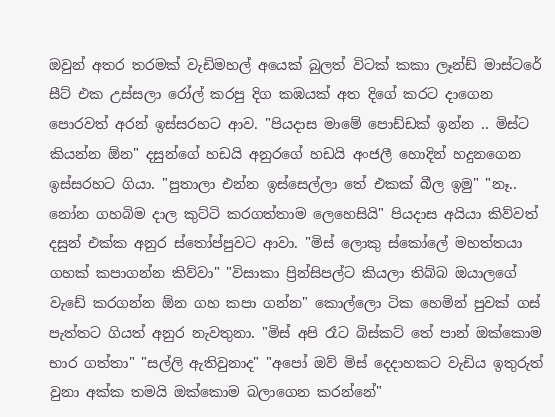ඔවුන් අතර තරමක් වැඩිමහල් අයෙක් බුලත් විටක් කකා ලෑන්ඩ් මාස්ටරේ සීට් එක උස්සලා රෝල් කරපු දිග කඹයක් අත දිගේ කරට දාගෙන පොරවත් අරන් ඉස්සරහට ආව. "පියදාස මාමේ පොඩ්ඩක් ඉන්න .. මිස්ට කියන්න ඕන" දසුන්ගේ හඩයි අනුරගේ හඩයි අංජලී හොදින් හදුනගෙන ඉස්සරහට ගියා. "පුතාලා එන්න ඉස්සෙල්ලා තේ එකක් බීල ඉමු" "නෑ.. නෝන ගහබිම දාල කුට්ටි කරගත්තාම ලෙහෙසියි" පියදාස අයියා කිව්වත් දසුන් එක්ක අනුර ස්තෝප්පුවට ආවා. "මිස් ලොකු ස්කෝලේ මහත්තයා ගහක් කපාගන්න කිව්වා" "විසාකා ප්‍රින්සිපල්ට කියලා තිබ්බ ඔයාලගේ වැඩේ කරගන්න ඕන ගහ කපා ගන්න" කොල්ලො ටික හෙමින් පුවක් ගස් පැත්තට ගියත් අනුර නැවතුනා. "මිස් අපි රෑට බිස්කට් තේ පාන් ඔක්කොම භාර ගත්තා" "සල්ලි ඇතිවුනාද" "අපෝ ඔව් මිස් දෙදාහකට වැඩිය ඉතුරුත් වුනා අක්ක තමයි ඔක්කොම බලාගෙන කරන්නේ"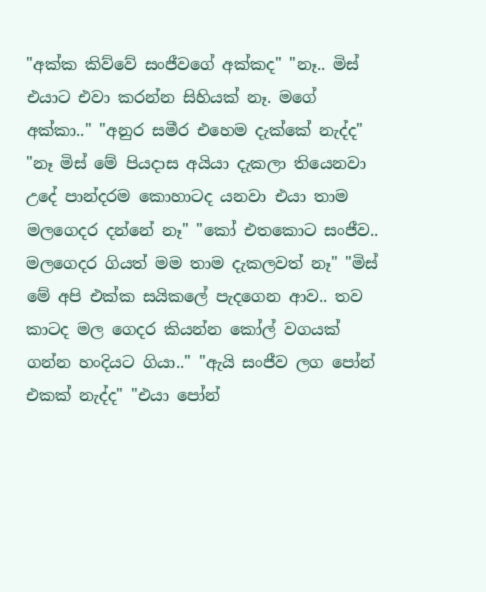"අක්ක කිව්වේ සංජීවගේ අක්කද" "නෑ.. මිස් එයාට එවා කරන්න සිහියක් නෑ. මගේ අක්කා.." "අනුර සමීර එහෙම දැක්කේ නැද්ද" "නෑ මිස් මේ පියදාස අයියා දැකලා තියෙනවා උදේ පාන්දරම කොහාටද යනවා එයා තාම මලගෙදර දන්නේ නෑ" "කෝ එතකොට සංජීව.. මලගෙදර ගියත් මම තාම දැකලවත් නෑ" "මිස් මේ අපි එක්ක සයිකලේ පැදගෙන ආව.. තව කාටද මල ගෙදර කියන්න කෝල් වගයක් ගන්න හංදියට ගියා.." "ඇයි සංජීව ලග පෝන් එකක් නැද්ද" "එයා පෝන්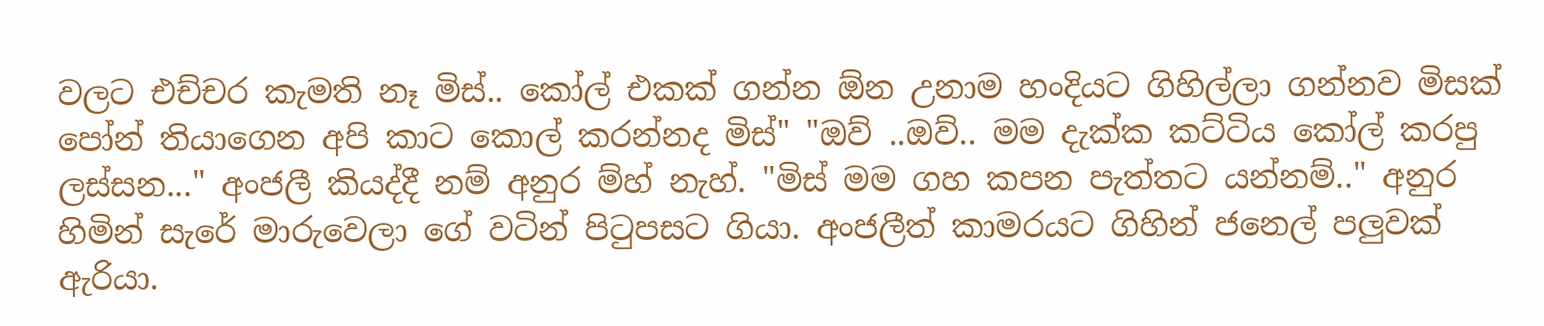වලට එච්චර කැමති නෑ මිස්.. කෝල් එකක් ගන්න ඕන උනාම හංදියට ගිහිල්ලා ගන්නව මිසක් පෝන් තියාගෙන අපි කාට කොල් කරන්නද මිස්" "ඔව් ..ඔව්.. මම දැක්ක කට්ටිය කෝල් කරපු ලස්සන..." අංජලී කියද්දී නම් අනුර ම්හ් නැහ්. "මිස් මම ගහ කපන පැත්තට යන්නම්.." අනුර හිමින් සැරේ මාරුවෙලා ගේ වටින් පිටුපසට ගියා. අංජලීත් කාමරයට ගිහින් ජනෙල් පලුවක් ඇරියා.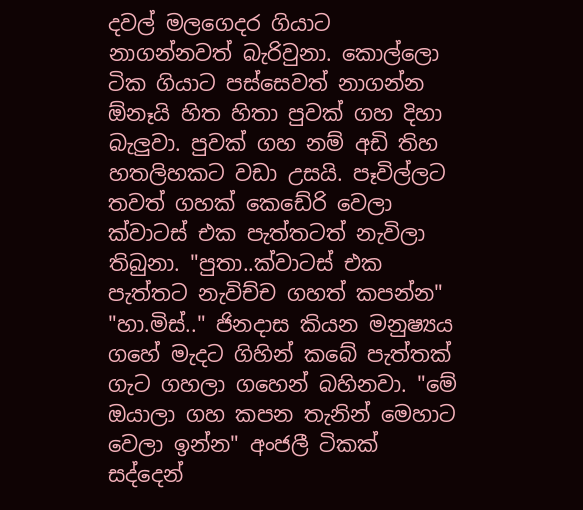දවල් මලගෙදර ගියාට නාගන්නවත් බැරිවුනා. කොල්ලො ටික ගියාට පස්සෙවත් නාගන්න ඕනෑයි හිත හිතා පුවක් ගහ දිහා බැලුවා. පුවක් ගහ නම් අඩි තිහ හතලිහකට වඩා උසයි. පෑවිල්ලට තවත් ගහක් කෙඩේරි වෙලා ක්වාටස් එක පැත්තටත් නැවිලා තිබුනා. "පුතා..ක්වාටස් එක පැත්තට නැවිච්ච ගහත් කපන්න" "හා.මිස්.." ජිනදාස කියන මනුෂ්‍යය ගහේ මැදට ගිහින් කබේ පැත්තක් ගැට ගහලා ගහෙන් බහිනවා. "මේ ඔයාලා ගහ කපන තැනින් මෙහාට වෙලා ඉන්න" අංජලී ටිකක් සද්දෙන්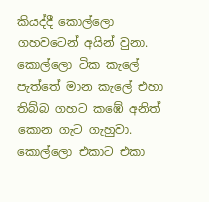කියද්දී කොල්ලො ගහවටෙන් අයින් වුනා. කොල්ලො ටික කැලේ පැත්තේ මාන කැලේ එහා තිබ්බ ගහට කඹේ අනිත් කොන ගැට ගැහුවා. කොල්ලො එකාට එකා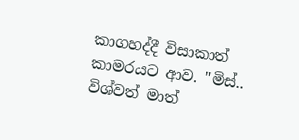කාගහද්දී විසාකාත් කාමරයට ආව. "මිස්.. විශ්වත් මාත්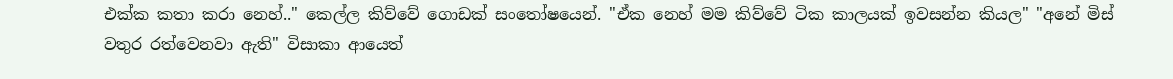එක්ක කතා කරා නෙහ්.." කෙල්ල කිව්වේ ගොඩක් සංතෝෂයෙන්. "ඒක නෙහ් මම කිව්වේ ටික කාලයක් ඉවසන්න කියල" "අනේ මිස් වතුර රත්වෙනවා ඇති" විසාකා ආයෙත්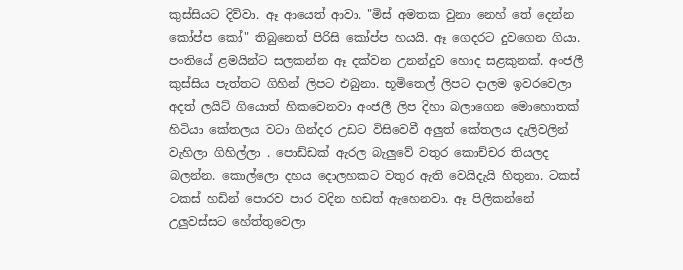කුස්සියට දිව්වා. ඈ ආයෙත් ආවා. "මිස් අමතක වුනා නෙහ් තේ දෙන්න කෝප්ප කෝ" තිබුනෙත් පිරිසි කෝප්ප හයයි. ඈ ගෙදරට දුවගෙන ගියා. පංතියේ ළමයින්ට සලකන්න ඈ දක්වන උනන්දුව හොද සළකුනක්. අංජලී කුස්සිය පැත්තට ගිහින් ලිපට එබුනා. භූමිතෙල් ලිපට දාලම ඉවරවෙලා අදත් ලයිට් ගියොත් හිකවෙනවා අංජලී ලිප දිහා බලාගෙන මොහොතක් හිටියා කේතලය වටා ගින්දර උඩට විසිවෙවී අලුත් කේතලය දැලිවලින් වැහිලා ගිහිල්ලා . පොඩ්ඩක් ඇරල බැලුවේ වතුර කොච්චර තියලද බලන්න. කොල්ලො දහය දොලහකට වතුර ඇති වෙයිදැයි හිතුනා. ටකස් ටකස් හඩින් පොරව පාර වදින හඩත් ඇහෙනවා. ඈ පිලිකන්නේ උලුවස්සට හේත්තුවෙලා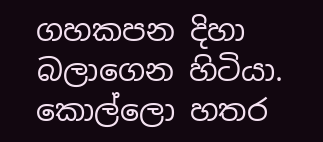ගහකපන දිහා බලාගෙන හිටියා. කොල්ලො හතර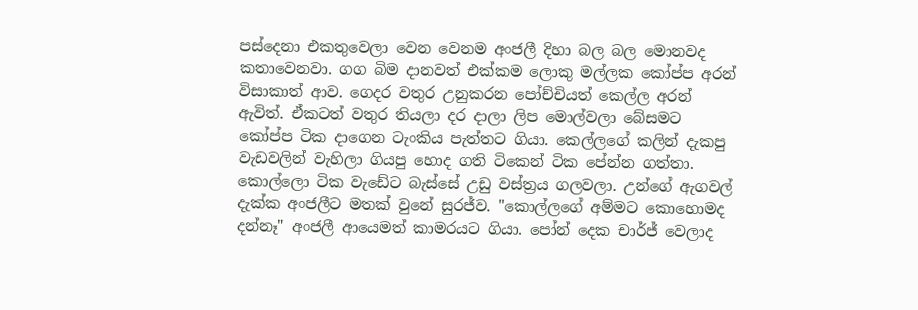පස්දෙනා එකතුවෙලා වෙන වෙනම අංජලී දිහා බල බල මොනවද කතාවෙනවා. ගග බිම දානවත් එක්කම ලොකු මල්ලක කෝප්ප අරන් විසාකාත් ආව. ගෙදර වතුර උනුකරන පෝච්චියත් කෙල්ල අරන් ඇවිත්. ඒකටත් වතුර තියලා දර දාලා ලිප මොල්වලා බේසමට කෝප්ප ටික දාගෙන ටැංකිය පැත්තට ගියා. කෙල්ලගේ කලින් දැකපු වැඩවලින් වැහිලා ගියපු හොද ගති ටිකෙන් ටික පේන්න ගත්තා. කොල්ලො ටික වැඩේට බැස්සේ උඩු වස්ත්‍රය ගලවලා. උන්ගේ ඇගවල් දැක්ක අංජලීට මතක් වුනේ සුරජ්ව. "කොල්ලගේ අම්මට කොහොමද දන්නෑ" අංජලී ආයෙමත් කාමරයට ගියා. පෝන් දෙක චාර්ජ් වෙලාද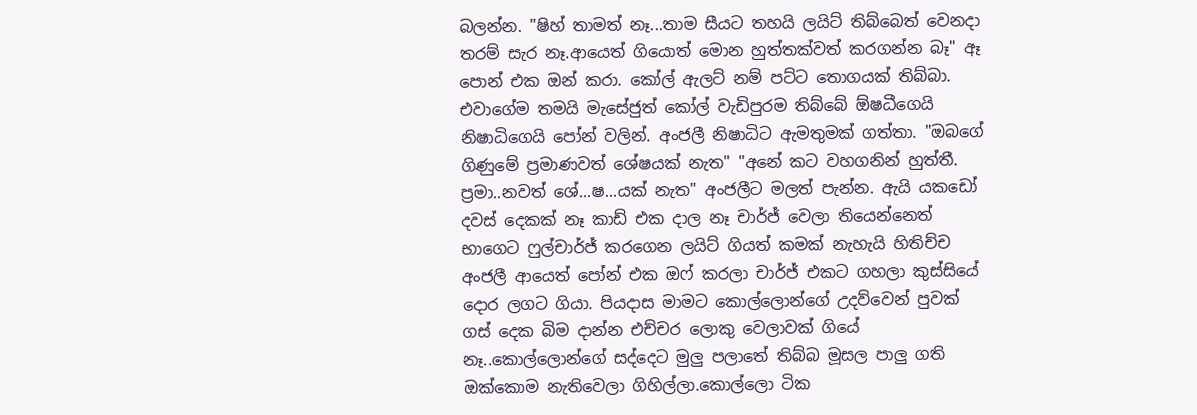බලන්න. "ෂිහ් තාමත් නෑ...තාම සීයට තහයි ලයිට් තිබ්බෙත් වෙනදා තරම් සැර නෑ.ආයෙත් ගියොත් මොන හුත්තක්වත් කරගන්න බෑ" ඈ පොන් එක ඔන් කරා. කෝල් ඇලට් නම් පට්ට තොගයක් තිබ්බා. එවාගේම තමයි මැසේජුත් කෝල් වැඩිපුරම තිබ්බේ ඕෂධීගෙයි නිෂාධිගෙයි පෝන් වලින්. අංජලී නිෂාධිට ඇමතුමක් ගත්තා. "ඔබගේ ගිණුමේ ප්‍රමාණවත් ශේෂයක් නැත" "අනේ කට වහගනින් හුත්තී. ප්‍රමා..නවත් ශේ...ෂ...යක් නැත" අංජලීට මලත් පැන්න. ඇයි යකඩෝ දවස් දෙකක් නෑ කාඩ් එක දාල නෑ චාර්ජ් වෙලා තියෙන්නෙත් භාගෙට ෆුල්චාර්ජ් කරගෙන ලයිට් ගියත් කමක් නැහැයි හිතිච්ච අංජලී ආයෙත් පෝන් එක ඔෆ් කරලා චාර්ජ් එකට ගහලා කුස්සියේ දොර ලගට ගියා. පියදාස මාමට කොල්ලොන්ගේ උදව්වෙන් පුවක් ගස් දෙක බිම දාන්න එච්චර ලොකු වෙලාවක් ගියේ නෑ..කොල්ලොන්ගේ සද්දෙට මුලු පලාතේ තිබ්බ මූසල පාලු ගති ඔක්කොම නැතිවෙලා ගිහිල්ලා.කොල්ලො ටික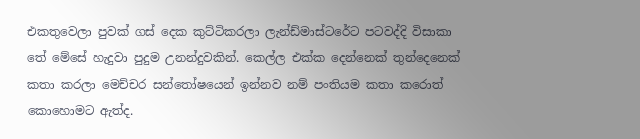එකතුවෙලා පුවක් ගස් දෙක කුට්ටිකරලා ලැන්ඩ්මාස්ටරේට පටවද්දි විසාකා තේ මේසේ හැදුවා පුදුම උනන්දුවකින්. කෙල්ල එක්ක දෙන්නෙක් තුන්දෙනෙක් කතා කරලා මෙච්චර සන්තෝෂයෙන් ඉන්නව නම් පංතියම කතා කරොත් කොහොමට ඇත්ද.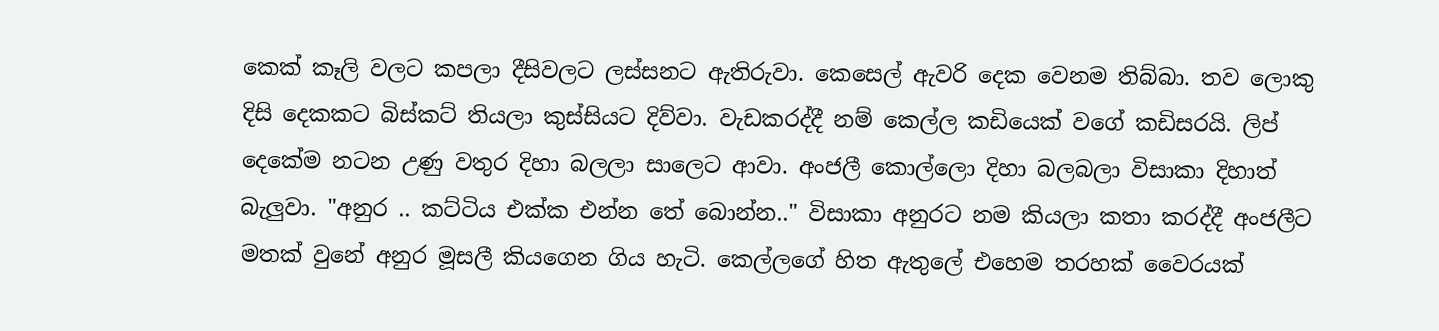කෙක් කෑලි වලට කපලා දීසිවලට ලස්සනට ඇතිරුවා. කෙසෙල් ඇවරි දෙක වෙනම තිබ්බා. තව ලොකු දිසි දෙකකට බිස්කට් තියලා කුස්සියට දිව්වා. වැඩකරද්දී නම් කෙල්ල කඩියෙක් වගේ කඩිසරයි. ලිප් දෙකේම නටන උණු වතුර දිහා බලලා සාලෙට ආවා. අංජලී කොල්ලො දිහා බලබලා විසාකා දිහාත් බැලුවා. "අනුර .. කට්ටිය එක්ක එන්න තේ බොන්න.." විසාකා අනුරට නම කියලා කතා කරද්දී අංජලීට මතක් වුනේ අනුර මූසලී කියගෙන ගිය හැටි. කෙල්ලගේ හිත ඇතුලේ එහෙම තරහක් වෛරයක්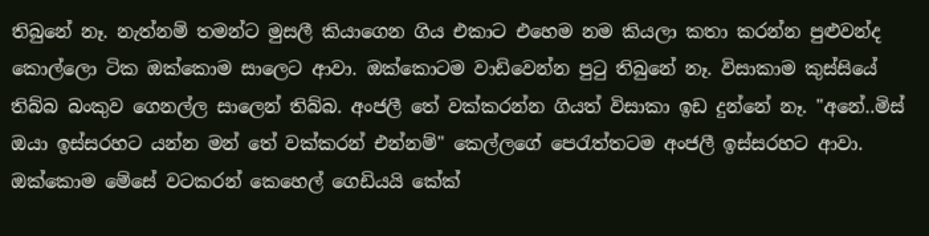තිබුනේ නෑ. නැත්නම් තමන්ට මුසලී කියාගෙන ගිය එකාට එහෙම නම කියලා කතා කරන්න පුළුවන්ද කොල්ලො ටික ඔක්කොම සාලෙට ආවා. ඔක්කොටම වාඩිවෙන්න පුටු තිබුනේ නෑ. විසාකාම කුස්සියේ තිබ්බ බංකුව ගෙනල්ල සාලෙන් තිබ්බ. අංජලී තේ වක්කරන්න ගියත් විසාකා ඉඩ දුන්නේ නෑ. "අනේ..මිස් ඔයා ඉස්සරහට යන්න මන් තේ වක්කරන් එන්නම්" කෙල්ලගේ පෙරැත්තටම අංජලී ඉස්සරහට ආවා. ඔක්කොම මේසේ වටකරන් කෙහෙල් ගෙඩියයි කේක්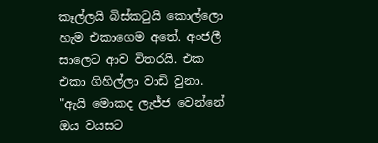කෑල්ලයි බිස්කටුයි කොල්ලො හැම එකාගෙම අතේ. අංජලී සාලෙට ආව විතරයි. එක එකා ගිහිල්ලා වාඩි වුනා. "ඇයි මොකද ලැජ්ජ වෙන්නේ ඔය වයසට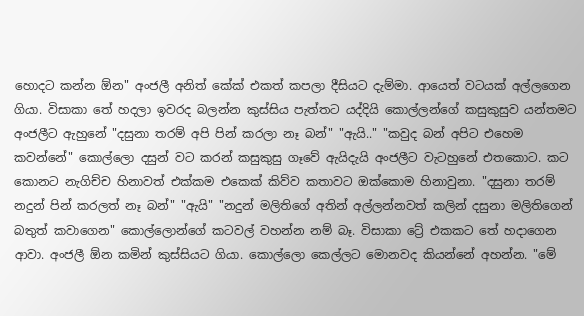හොදට කන්න ඕන" අංජලී අනිත් කේක් එකත් කපලා දීසියට දැම්මා. ආයෙත් වටයක් අල්ලගෙන ගියා. විසාකා තේ හදලා ඉවරද බලන්න කුස්සිය පැත්තට යද්දියි කොල්ලන්ගේ කසුකුසුව යන්තමට අංජලීට ඇහුනේ "දසුනා තරම් අපි පින් කරලා නෑ බන්" "ඇයි.." "කවුද බන් අපිට එහෙම කවන්නේ" කොල්ලො දසුන් වට කරන් කසුකුසු ගෑවේ ඇයිදැයි අංජලීට වැටහුනේ එතකොට. කට කොනට නැගිච්ච හිනාවත් එක්කම එකෙක් කිව්ව කතාවට ඔක්කොම හිනාවුනා. "දසුනා තරම් නදුන් පින් කරලත් නෑ බන්" "ඇයි" "නදුන් මලිතිගේ අතින් අල්ලන්නවත් කලින් දසුනා මලිතිගෙන් බතුත් කවාගෙන" කොල්ලොන්ගේ කටවල් වහන්න නම් බෑ. විසාකා ට්‍රේ එකකට තේ හදාගෙන ආවා. අංජලී ඕන කමින් කුස්සියට ගියා. කොල්ලො කෙල්ලට මොනවද කියන්නේ අහන්න. "මේ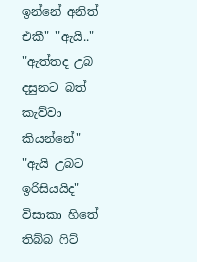ඉන්නේ අනිත් එකී" "ඇයි.." "ඇත්තද උබ දසුනට බත් කැව්වා කියන්නේ" "ඇයි උබට ඉරිසියයිද" විසාකා හිතේ තිබ්බ ෆිට්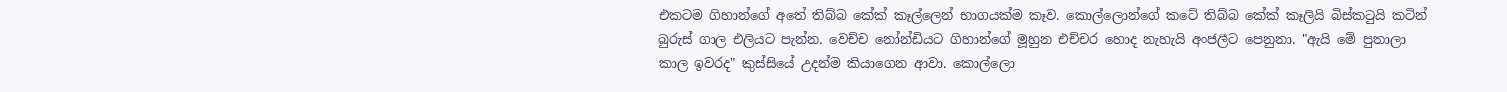එකටම ගිහාන්ගේ අතේ තිබ්බ කේක් කෑල්ලෙන් භාගයක්ම කෑව. කොල්ලොන්ගේ කටේ තිබ්බ කේක් කෑලියි බිස්කටුයි කටින් බුරුස් ගාල එලියට පැන්න. වෙච්ච නෝන්ඩියට ගිහාන්ගේ මූහුන එච්චර හොද නැහැයි අංජලීට පෙනුනා. "ඇයි මේ පුතාලා කාල ඉවරද" කුස්සියේ උදන්ම කියාගෙන ආවා. කොල්ලො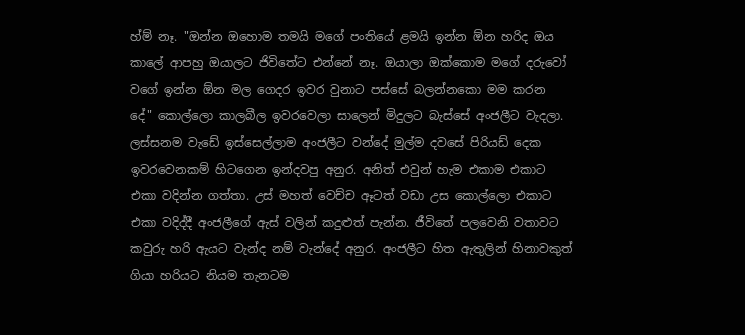හ්ම් නෑ. "ඔන්න ඔහොම තමයි මගේ පංතියේ ළමයි ඉන්න ඕන හරිද ඔය කාලේ ආපහු ඔයාලට ජිවිතේට එන්නේ නෑ. ඔයාලා ඔක්කොම මගේ දරුවෝ වගේ ඉන්න ඕන මල ගෙදර ඉවර වුනාට පස්සේ බලන්නකො මම කරන දේ" කොල්ලො කාලබීල ඉවරවෙලා සාලෙන් මිදුලට බැස්සේ අංජලීට වැදලා. ලස්සනම වැඩේ ඉස්සෙල්ලාම අංජලීට වන්දේ මුල්ම දවසේ පිරියඩ් දෙක ඉවරවෙනකම් හිටගෙන ඉන්දවපු අනුර. අනිත් එවුන් හැම එකාම එකාට එකා වදින්න ගත්තා. උස් මහත් වෙච්ච ඈටත් වඩා උස කොල්ලො එකාට එකා වදිද්දී අංජලීගේ ඇස් වලින් කදුළුත් පැන්න. ජීවිතේ පලවෙනි වතාවට කවුරු හරි ඇයට වැන්ද නම් වැන්දේ අනුර. අංජලීට හිත ඇතුලින් හිනාවකුත් ගියා හරියට නියම තැනටම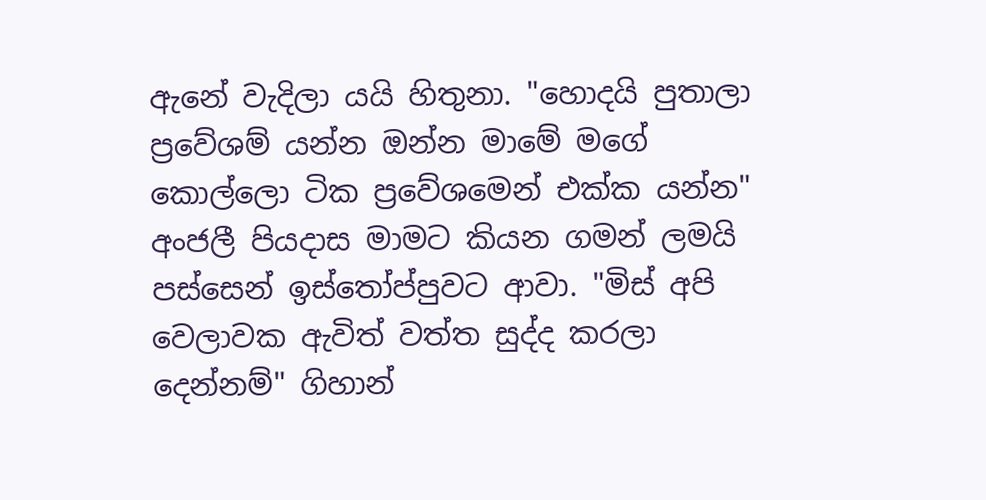ඇනේ වැදිලා යයි හිතුනා. "හොදයි පුතාලා ප්‍රවේශම් යන්න ඔන්න මාමේ මගේ කොල්ලො ටික ප්‍රවේශමෙන් එක්ක යන්න" අංජලී පියදාස මාමට කියන ගමන් ලමයි පස්සෙන් ඉස්තෝප්පුවට ආවා. "මිස් අපි වෙලාවක ඇවිත් වත්ත සුද්ද කරලා දෙන්නම්" ගිහාන්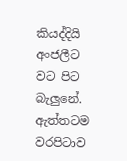කියද්දියි අංජලීට වට පිට බැලුනේ. ඇත්තටම වරපිටාව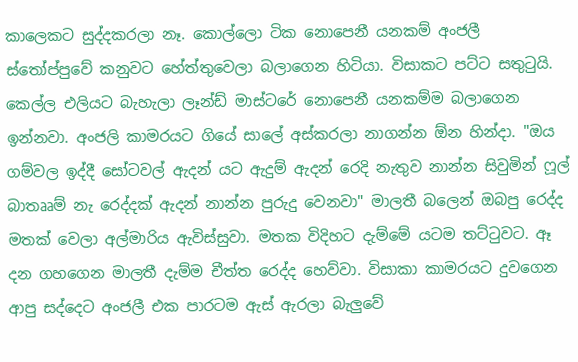කාලෙකට සුද්දකරලා නෑ. කොල්ලො ටික නොපෙනී යනකම් අංජලී ස්තෝප්පුවේ කනුවට හේත්තුවෙලා බලාගෙන හිටියා. විසාකට පට්ට සතුටුයි. කෙල්ල එලියට බැහැලා ලෑන්ඩ් මාස්ටරේ නොපෙනී යනකම්ම බලාගෙන ඉන්නවා. අංජලි කාමරයට ගියේ සාලේ අස්කරලා නාගන්න ඕන හින්දා. "ඔය ගම්වල ඉද්දී සෝටවල් ඇදන් යට ඇදුම් ඇදන් රෙදි නැතුව නාන්න සිවුමින් ෆූල් බාතෲම් නැ රෙද්දක් ඇදන් නාන්න පුරුදු වෙනවා" මාලතී බලෙන් ඔබපු රෙද්ද මතක් වෙලා අල්මාරිය ඇවිස්සුවා. මතක විදිහට දැම්මේ යටම තට්ටුවට. ඈ දන ගහගෙන මාලතී දැම්ම චීත්ත රෙද්ද හෙව්වා. විසාකා කාමරයට දුවගෙන ආපු සද්දෙට අංජලී එක පාරටම ඇස් ඇරලා බැලුවේ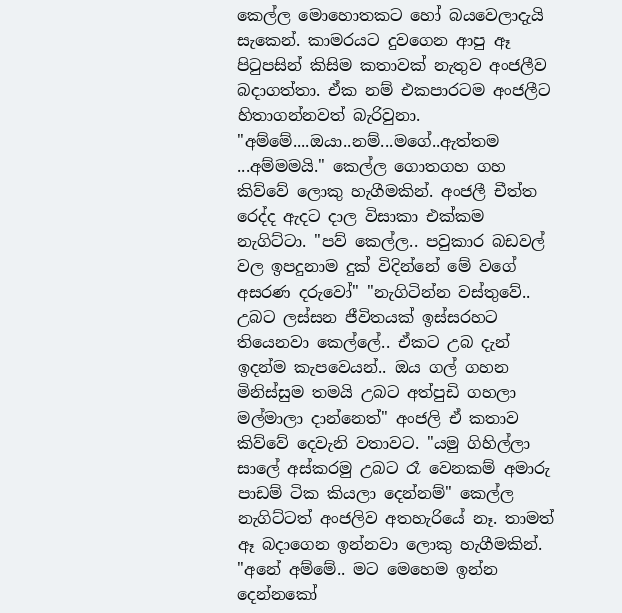කෙල්ල මොහොතකට හෝ බයවෙලාදැයි සැකෙන්. කාමරයට දුවගෙන ආපු ඈ පිටුපසින් කිසිම කතාවක් නැතුව අංජලීව බදාගත්තා. ඒක නම් එකපාරටම අංජලීට හිතාගන්නවත් බැරිවුනා. "අම්මේ....ඔයා..නම්...මගේ..ඇත්තම ...අම්මමයි." කෙල්ල ගොතගහ ගහ කිව්වේ ලොකු හැගීමකින්. අංජලී චීත්ත රෙද්ද ඇදට දාල විසාකා එක්කම නැගිට්ටා. "පව් කෙල්ල.. පවුකාර බඩවල් වල ඉපදුනාම දුක් විදින්නේ මේ වගේ අසරණ දරුවෝ" "නැගිටින්න වස්තුවේ.. උබට ලස්සන ජීවිතයක් ඉස්සරහට තියෙනවා කෙල්ලේ.. ඒකට උබ දැන් ඉදන්ම කැපවෙයන්.. ඔය ගල් ගහන මිනිස්සුම තමයි උබට අත්පුඩි ගහලා මල්මාලා දාන්නෙත්" අංජලි ඒ කතාව කිව්වේ දෙවැනි වතාවට. "යමු ගිහිල්ලා සාලේ අස්කරමු උබට රෑ වෙනකම් අමාරු පාඩම් ටික කියලා දෙන්නම්" කෙල්ල නැගිට්ටත් අංජලිව අතහැරියේ නෑ. තාමත් ඈ බදාගෙන ඉන්නවා ලොකු හැගීමකින්. "අනේ අම්මේ.. මට මෙහෙම ඉන්න දෙන්නකෝ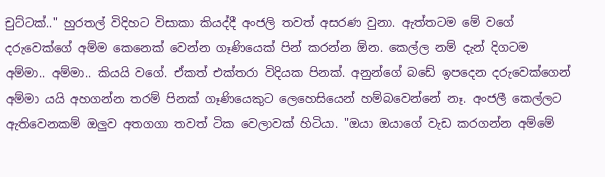චුට්ටක්.." හුරතල් විදිහට විසාකා කියද්දී අංජලි තවත් අසරණ වුනා. ඇත්තටම මේ වගේ දරුවෙක්ගේ අම්ම කෙනෙක් වෙන්න ගෑණියෙක් පින් කරන්න ඕන. කෙල්ල නම් දැන් දිගටම අම්මා.. අම්මා.. කියයි වගේ. ඒකත් එක්තරා විදියක පිනක්. අනුන්ගේ බඩේ ඉපදෙන දරුවෙක්ගෙන් අම්මා යයි අහගන්න තරම් පිනක් ගෑණියෙකුට ලෙහෙසියෙන් හම්බවෙන්නේ නෑ. අංජලී කෙල්ලට ඇතිවෙනකම් ඔලුව අතගගා තවත් ටික වෙලාවක් හිටියා. "ඔයා ඔයාගේ වැඩ කරගන්න අම්මේ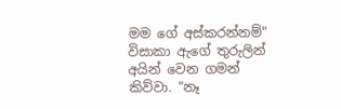මම ගේ අස්කරන්නම්" විසාකා ඇගේ තුරුලින් අයින් වෙන ගමන් කිව්වා. "නෑ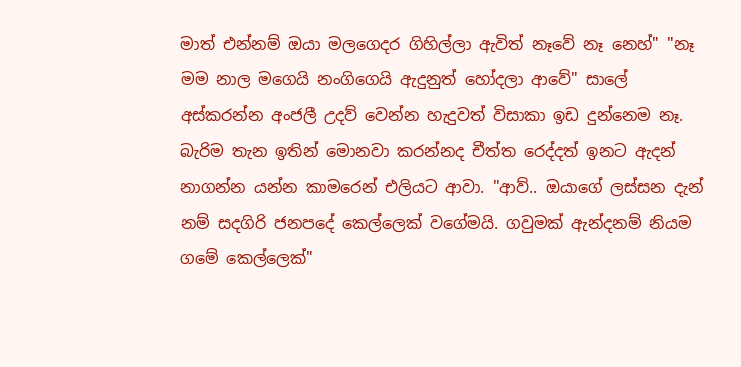මාත් එන්නම් ඔයා මලගෙදර ගිහිල්ලා ඇවිත් නෑවේ නෑ නෙහ්" "නෑ මම නාල මගෙයි නංගිගෙයි ඇදුනුත් හෝදලා ආවේ" සාලේ අස්කරන්න අංජලී උදව් වෙන්න හැදුවත් විසාකා ඉඩ දුන්නෙම නෑ. බැරිම තැන ඉතින් මොනවා කරන්නද චීත්ත රෙද්දත් ඉනට ඇදන් නාගන්න යන්න කාමරෙන් එලියට ආවා. "ආව්.. ඔයාගේ ලස්සන දැන් නම් සදගිරි ජනපදේ කෙල්ලෙක් වගේමයි. ගවුමක් ඇන්දනම් නියම ගමේ කෙල්ලෙක්"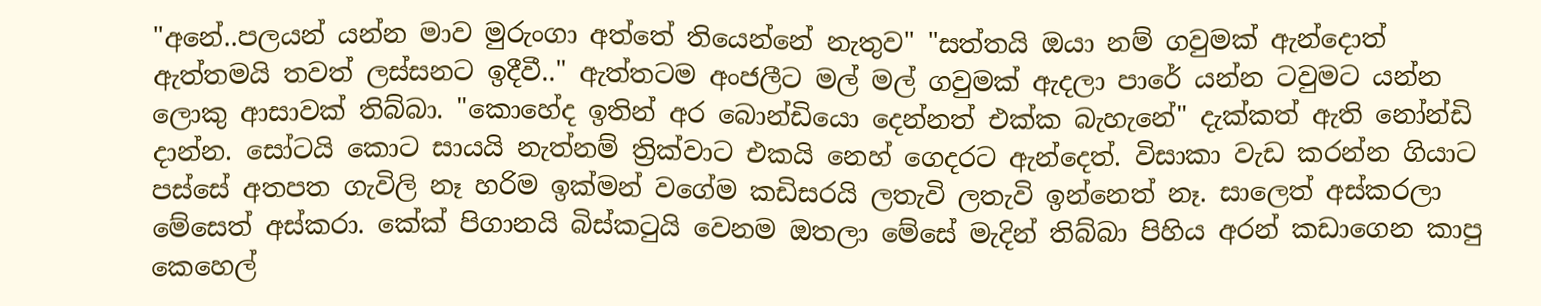"අනේ..පලයන් යන්න මාව මුරුංගා අත්තේ තියෙන්නේ නැතුව" "සත්තයි ඔයා නම් ගවුමක් ඇන්දොත් ඇත්තමයි තවත් ලස්සනට ඉදීවී.." ඇත්තටම අංජලීට මල් මල් ගවුමක් ඇදලා පාරේ යන්න ටවුමට යන්න ලොකු ආසාවක් තිබ්බා. "කොහේද ඉතින් අර බොන්ඩියො දෙන්නත් එක්ක බැහැනේ" දැක්කත් ඇති නෝන්ඩි දාන්න. සෝටයි කොට සායයි නැත්නම් ත්‍රික්වාට එකයි නෙහ් ගෙදරට ඇන්දෙත්. විසාකා වැඩ කරන්න ගියාට පස්සේ අතපත ගැවිලි නෑ හරිම ඉක්මන් වගේම කඩිසරයි ලතැවි ලතැවි ඉන්නෙත් නෑ. සාලෙත් අස්කරලා මේසෙත් අස්කරා. කේක් පිගානයි බිස්කටුයි වෙනම ඔතලා මේසේ මැදින් තිබ්බා පිහිය අරන් කඩාගෙන කාපු කෙහෙල්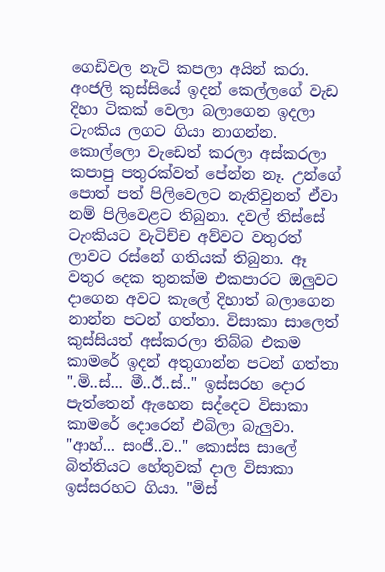ගෙඩිවල නැටි කපලා අයින් කරා. අංජලි කුස්සියේ ඉදන් කෙල්ලගේ වැඩ දිහා ටිකක් වෙලා බලාගෙන ඉදලා ටැංකිය ලගට ගියා නාගන්න. කොල්ලො වැඩෙත් කරලා අස්කරලා කපාපු පතුරක්වත් පේන්න නෑ. උන්ගේ පොත් පත් පිලිවෙලට නැතිවුනත් ඒවා නම් පිලිවෙළට තිබුනා. දවල් තිස්සේ ටැංකියට වැටිච්ච අව්වට වතුරත් ලාවට රස්නේ ගතියක් තිබුනා. ඈ වතුර දෙක තුනක්ම එකපාරට ඔලුවට දාගෙන අවට කැලේ දිහාත් බලාගෙන නාන්න පටන් ගත්තා. විසාකා සාලෙත් කුස්සියත් අස්කරලා තිබ්බ එකම කාමරේ ඉදන් අතුගාන්න පටන් ගත්තා ".මි..ස්... මී..ඊ..ස්.." ඉස්සරහ දොර පැත්තෙන් ඇහෙන සද්දෙට විසාකා කාමරේ දොරෙන් එබිලා බැලුවා. "ආහ්... සංජී..ව.." කොස්ස සාලේ බිත්තියට හේතුවක් දාල විසාකා ඉස්සරහට ගියා. "මිස්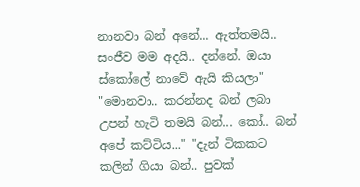නානවා බන් අනේ... ඇත්තමයි.. සංජීව මම අදයි.. දන්නේ. ඔයා ස්කෝලේ නාවේ ඇයි කියලා" "මොනවා.. කරන්නද බන් ලබා උපන් හැටි තමයි බන්... කෝ.. බන් අපේ කට්ටිය..." "දැන් ටිකකට කලින් ගියා බන්.. පුවක්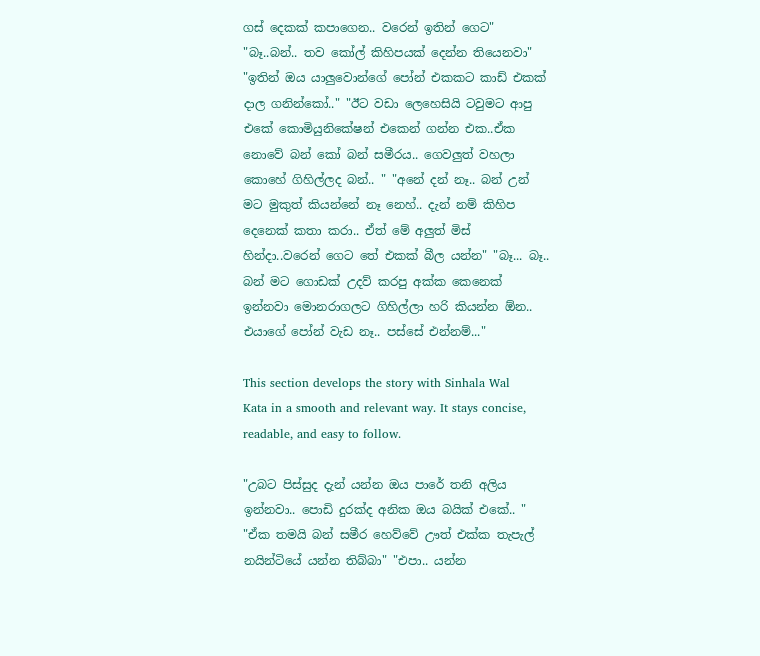ගස් දෙකක් කපාගෙන.. වරෙන් ඉතින් ගෙට" "බෑ..බන්.. තව කෝල් කිහිපයක් දෙන්න තියෙනවා" "ඉතින් ඔය යාලුවොන්ගේ පෝන් එකකට කාඩ් එකක් දාල ගනින්කෝ.." "ඊට වඩා ලෙහෙසියි ටවුමට ආපු එකේ කොමියුනිකේෂන් එකෙන් ගන්න එක..ඒක නොවේ බන් කෝ බන් සමීරය.. ගෙවලුත් වහලා කොහේ ගිහිල්ලද බන්.. " "අනේ දන් නෑ.. බන් උන් මට මුකුත් කියන්නේ නෑ නෙහ්.. දැන් නම් කිහිප දෙනෙක් කතා කරා.. ඒත් මේ අලුත් මිස් හින්දා..වරෙන් ගෙට තේ එකක් බීල යන්න" "බෑ... බෑ.. බන් මට ගොඩක් උදව් කරපු අක්ක කෙනෙක් ඉන්නවා මොනරාගලට ගිහිල්ලා හරි කියන්න ඕන.. එයාගේ පෝන් වැඩ නෑ.. පස්සේ එන්නම්..."

This section develops the story with Sinhala Wal Kata in a smooth and relevant way. It stays concise, readable, and easy to follow.

"උබට පිස්සුද දැන් යන්න ඔය පාරේ තනි අලිය ඉන්නවා.. පොඩි දුරක්ද අනික ඔය බයික් එකේ.. " "ඒක තමයි බන් සමීර හෙව්වේ ඌත් එක්ක තැපැල් නයින්ටියේ යන්න තිබ්බා" "එපා.. යන්න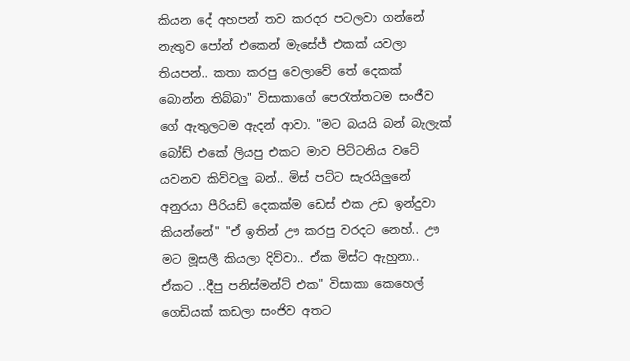කියන දේ අහපන් තව කරදර පටලවා ගන්නේ නැතුව පෝන් එකෙන් මැසේජ් එකක් යවලා තියපන්.. කතා කරපු වෙලාවේ තේ දෙකක් බොන්න තිබ්බා" විසාකාගේ පෙරැත්තටම සංජීව ගේ ඇතුලටම ඇදන් ආවා. "මට බයයි බන් බැලැක් බෝඩ් එකේ ලියපු එකට මාව පිට්ටනිය වටේ යවනව කිව්වලු බන්.. මිස් පට්ට සැරයිලුනේ අනුරයා පීරියඩ් දෙකක්ම ඩෙස් එක උඩ ඉන්දුවා කියන්නේ" "ඒ ඉතින් ඌ කරපු වරදට නෙහ්.. ඌ මට මූසලී කියලා දිව්වා.. ඒක මිස්ට ඇහුනා.. ඒකට ..දීපු පනිස්මන්ට් එක" විසාකා කෙහෙල් ගෙඩියක් කඩලා සංජිව අතට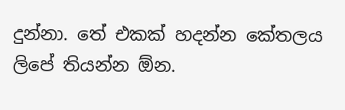දුන්නා. තේ එකක් හදන්න කේතලය ලිපේ තියන්න ඕන.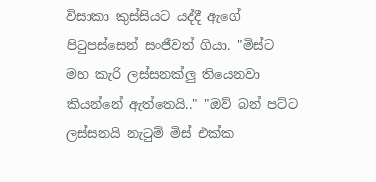විසාකා කුස්සියට යද්දී ඇගේ පිටුපස්සෙන් සංජීවත් ගියා. "මිස්ට මහ කැරි ලස්සනක්ලු තියෙනවා කියන්නේ ඇත්තෙයි.." "ඔව් බන් පට්ට ලස්සනයි නැටුම් මිස් එක්ක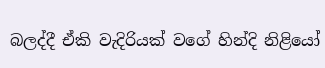බලද්දී ඒකි වැදිරියක් වගේ හින්දි නිළියෝ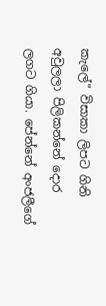කැලේ" විසාකා ලිපට ගිනි අවුලලා පිලිකන්නේ දොර ලගට ගියා. පේන්නේ අංජලීගේ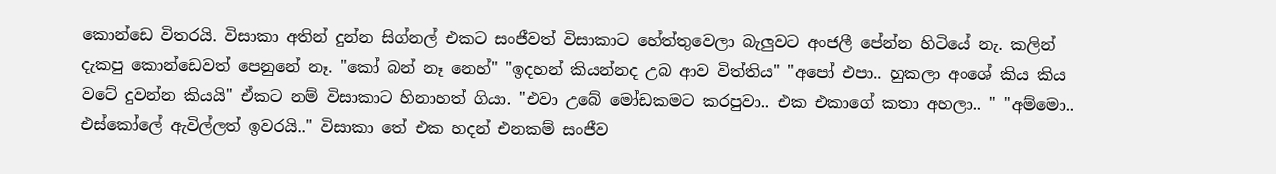කොන්ඩෙ විතරයි. විසාකා අතින් දුන්න සිග්නල් එකට සංජීවත් විසාකාට හේත්තුවෙලා බැලුවට අංජලී පේන්න හිටියේ නැ. කලින් දැකපු කොන්ඩෙවත් පෙනුනේ නෑ. "කෝ බන් නෑ නෙහ්" "ඉදහන් කියන්නද උබ ආව විත්තිය" "අපෝ එපා.. හුකලා අංශේ කිය කිය වටේ දුවන්න කියයි" ඒකට නම් විසාකාට හිනාහත් ගියා. "එවා උබේ මෝඩකමට කරපුවා.. එක එකාගේ කතා අහලා.. " "අම්මො.. එස්කෝලේ ඇවිල්ලත් ඉවරයි.." විසාකා තේ එක හදන් එනකම් සංජීව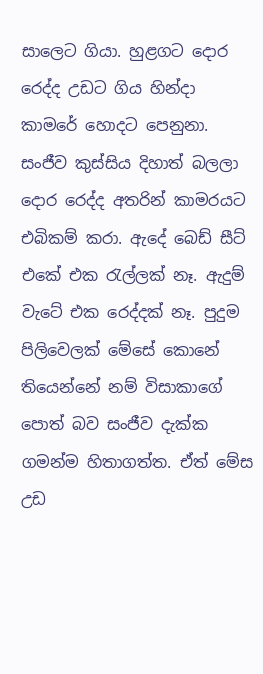සාලෙට ගියා. හුළගට දොර රෙද්ද උඩට ගිය හින්දා කාමරේ හොදට පෙනුනා. සංජීව කුස්සිය දිහාත් බලලා දොර රෙද්ද අතරින් කාමරයට එබිකම් කරා. ඇදේ බෙඩ් සීට් එකේ එක රැල්ලක් නෑ. ඇදුම් වැටේ එක රෙද්දක් නෑ. පුදුම පිලිවෙලක් මේසේ කොනේ තියෙන්නේ නම් විසාකාගේ පොත් බව සංජීව දැක්ක ගමන්ම හිතාගත්ත. ඒත් මේස උඩ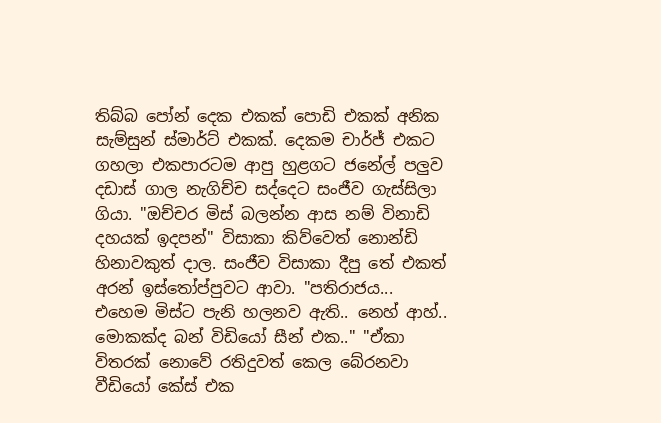තිබ්බ පෝන් දෙක එකක් පොඩි එකක් අනික සැම්සුන් ස්මාර්ට් එකක්. දෙකම චාර්ජ් එකට ගහලා එකපාරටම ආපු හුළගට ජනේල් පලුව දඩාස් ගාල නැගිච්ච සද්දෙට සංජීව ගැස්සිලා ගියා. "ඔච්චර මිස් බලන්න ආස නම් විනාඩි දහයක් ඉදපන්" විසාකා කිව්වෙත් නොන්ඩි හිනාවකුත් දාල. සංජීව විසාකා දීපු තේ එකත් අරන් ඉස්තෝප්පුවට ආවා. "පතිරාජය... එහෙම මිස්ට පැනි හලනව ඇති.. නෙහ් ආහ්.. මොකක්ද බන් විඩියෝ සීන් එක.." "ඒකා විතරක් නොවේ රතිදුවත් කෙල බේරනවා වීඩියෝ කේස් එක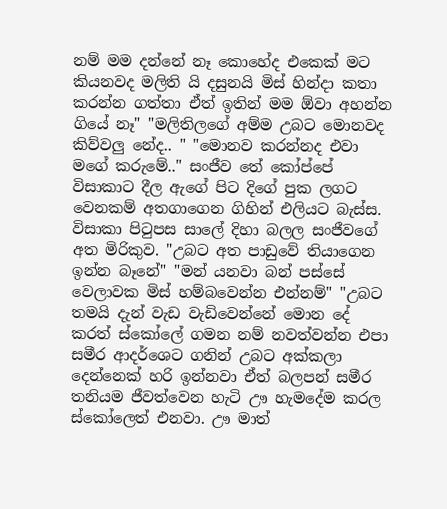නම් මම දන්නේ නෑ කොහේද එකෙක් මට කියනවද මලිති යි දසුනයි මිස් හින්දා කතා කරන්න ගත්තා ඒත් ඉතින් මම ඕවා අහන්න ගියේ නෑ" "මලිතිලගේ අම්ම උබට මොනවද කිව්වලු නේද.. " "මොනව කරන්නද එවා මගේ කරුමේ.." සංජීව තේ කෝප්පේ විසාකාට දීල ඇගේ පිට දිගේ පුක ලගට වෙනකම් අතගාගෙන ගිහින් එලියට බැස්ස. විසාකා පිටුපස සාලේ දිහා බලල සංජීවගේ අත මිරිකුව. "උබට අත පාඩුවේ තියාගෙන ඉන්න බෑනේ" "මන් යනවා බන් පස්සේ වෙලාවක මිස් හම්බවෙන්න එන්නම්" "උබට තමයි දැන් වැඩ වැඩිවෙන්නේ මොන දේ කරත් ස්කෝලේ ගමන නම් නවත්වන්න එපා සමීර ආදර්ශෙට ගනින් උබට අක්කලා දෙන්නෙක් හරි ඉන්නවා ඒත් බලපන් සමීර තනියම ජීවත්වෙන හැටි ඌ හැමදේම කරල ස්කෝලෙත් එනවා. ඌ මාත්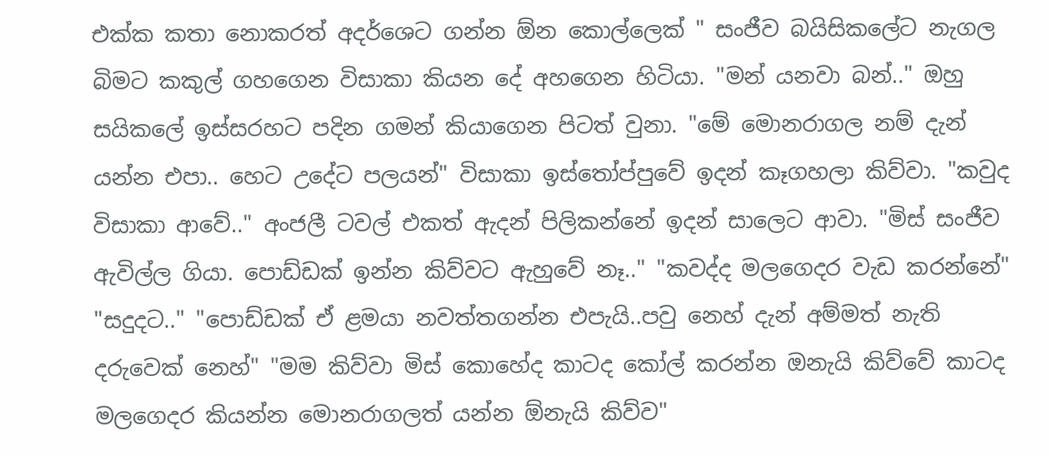එක්ක කතා නොකරත් අදර්ශෙට ගන්න ඕන කොල්ලෙක් " සංජීව බයිසිකලේට නැගල බිමට කකුල් ගහගෙන විසාකා කියන දේ අහගෙන හිටියා. "මන් යනවා බන්.." ඔහු සයිකලේ ඉස්සරහට පදින ගමන් කියාගෙන පිටත් වුනා. "මේ මොනරාගල නම් දැන් යන්න එපා.. හෙට උදේට පලයන්" විසාකා ඉස්තෝප්පුවේ ඉදන් කෑගහලා කිව්වා. "කවුද විසාකා ආවේ.." අංජලී ටවල් එකත් ඇදන් පිලිකන්නේ ඉදන් සාලෙට ආවා. "මිස් සංජීව ඇවිල්ල ගියා. පොඩ්ඩක් ඉන්න කිව්වට ඇහුවේ නෑ.." "කවද්ද මලගෙදර වැඩ කරන්නේ" "සදුදට.." "පොඩ්ඩක් ඒ ළමයා නවත්තගන්න එපැයි..පවු නෙහ් දැන් අම්මත් නැති දරුවෙක් නෙහ්" "මම කිව්වා මිස් කොහේද කාටද කෝල් කරන්න ඔනැයි කිව්වේ කාටද මලගෙදර කියන්න මොනරාගලත් යන්න ඕනැයි කිව්ව"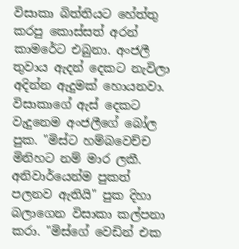විසාකා බිත්තියට හේත්තු කරපු කොස්සත් අරන් කාමරේට එබුනා. අංජලී තුවාය ඇදන් දෙකට නැවිලා අදින්න ඇදුමක් හොයනවා. විසාකාගේ ඇස් දෙකට වැදුනෙම අංජලීගේ බෝල පුක. "මිස්ට හම්බවෙච්ච මිනිහට නම් මාර ලකී. අනිවාර්යෙන්ම පුකත් පලනව ඇතියි" පුක දිහා බලාගෙන විසාකා කල්පනා කරා. "මිස්ගේ වෙඩින් එක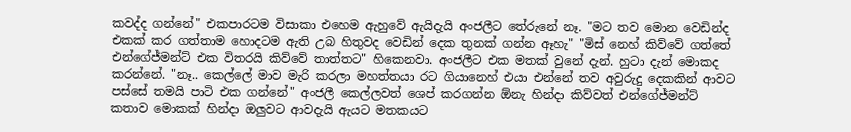කවද්ද ගන්නේ" එකපාරටම විසාකා එහෙම ඇහුවේ ඇයිදැයි අංජලීට තේරුනේ නෑ. "මට තව මොන වෙඩින්ද එකක් කර ගත්තාම හොදටම ඇති උබ හිතුවද වෙඩින් දෙක තුනක් ගන්න ඈහැ" "මිස් නෙහ් කිව්වේ ගත්තේ එන්ගේජ්මන්ට් එක විතරයි කිව්වේ තාත්තට" හිකෙනවා. අංජලීට එක මතක් වුනේ දැන්. හුටා දැන් මොකද කරන්නේ. "නෑ.. කෙල්ලේ මාව මැරි කරලා මහත්තයා රට ගියානෙහ් එයා එන්නේ තව අවුරුදු දෙකකින් ආවට පස්සේ තමයි පාටි එක ගන්නේ" අංජලී කෙල්ලවත් ශෙප් කරගන්න ඕනැ හින්දා කිව්වත් එන්ගේජ්මන්ට් කතාව මොකක් හින්දා ඔලුවට ආවදැයි ඇයට මතකයට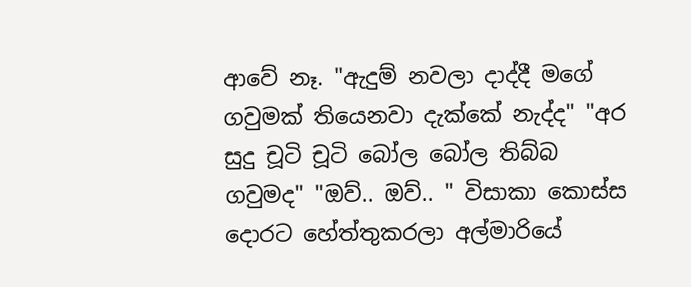ආවේ නෑ. "ඇදුම් නවලා දාද්දී මගේ ගවුමක් තියෙනවා දැක්කේ නැද්ද" "අර සුදු චූටි චූටි බෝල බෝල තිබ්බ ගවුමද" "ඔව්.. ඔව්.. " විසාකා කොස්ස දොරට හේත්තුකරලා අල්මාරියේ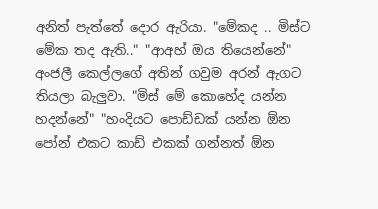අනිත් පැත්තේ දොර ඇරියා. "මේකද .. මිස්ට මේක තද ඇති.." "ආඅහ් ඔය තියෙන්නේ" අංජලී කෙල්ලගේ අතින් ගවුම අරන් ඇගට තියලා බැලුවා. "මිස් මේ කොහේද යන්න හදන්නේ" "හංදියට පොඩ්ඩක් යන්න ඕන පෝන් එකට කාඩ් එකක් ගන්නත් ඕන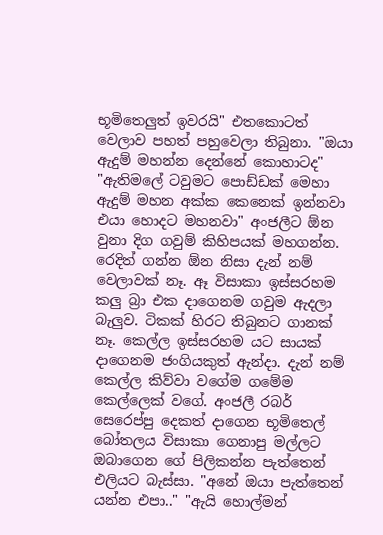භූමිතෙලුත් ඉවරයි" එතකොටත් වෙලාව පහත් පහුවෙලා තිබුනා. "ඔයා ඇදුම් මහන්න දෙන්නේ කොහාටද" "ඇතිමලේ ටවුමට පොඩ්ඩක් මෙහා ඇදුම් මහන අක්ක කෙනෙක් ඉන්නවා එයා හොදට මහනවා" අංජලීට ඕන වුනා දිග ගවුම් කිහිපයක් මහගන්න. රෙදිත් ගන්න ඕන නිසා දැන් නම් වෙලාවක් නෑ. ඈ විසාකා ඉස්සරහම කලු බ්‍රා එක දාගෙනම ගවුම ඇදලා බැලුව. ටිකක් හිරට තිබුනට ගානක් නෑ. කෙල්ල ඉස්සරහම යට සායක් දාගෙනම ජංගියකුත් ඇන්දා. දැන් නම් කෙල්ල කිව්වා වගේම ගමේම කෙල්ලෙක් වගේ. අංජලී රබර් සෙරෙප්පු දෙකත් දාගෙන භූමිතෙල් බෝතලය විසාකා ගෙනාපු මල්ලට ඔබාගෙන ගේ පිලිකන්න පැත්තෙන් එලියට බැස්සා. "අනේ ඔයා පැත්තෙන් යන්න එපා.." "ඇයි හොල්මන්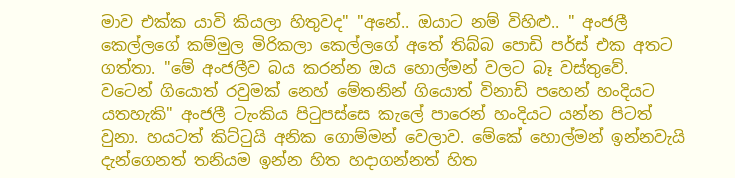මාව එක්ක යාවි කියලා හිතුවද" "අනේ.. ඔයාට නම් විහිළු.. " අංජලී කෙල්ලගේ කම්මුල මිරිකලා කෙල්ලගේ අතේ තිබ්බ පොඩි පර්ස් එක අතට ගත්තා. "මේ අංජලීව බය කරන්න ඔය හොල්මන් වලට බෑ වස්තුවේ. වටෙන් ගියොත් රවුමක් නෙහ් මේතනින් ගියොත් විනාඩි පහෙන් හංදියට යතහැකි" අංජලී ටැංකිය පිටුපස්සෙ කැලේ පාරෙන් හංදියට යන්න පිටත් වුනා. හයටත් කිට්ටුයි අනික ගොම්මන් වෙලාව. මේකේ හොල්මන් ඉන්නවැයි දැන්ගෙනත් තනියම ඉන්න හිත හදාගන්නත් හිත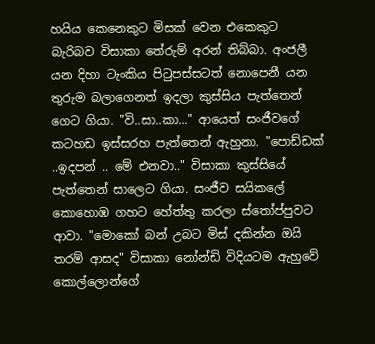හයිය කෙනෙකුට මිසක් වෙන එකෙකුට බැරිබව විසාකා තේරුම් අරන් තිබ්බා. අංජලී යන දිහා ටැංකිය පිටුපස්සටත් නොපෙනී යන තුරුම බලාගෙනත් ඉදලා කුස්සිය පැත්තෙන් ගෙට ගියා. "වි..සා..කා..." ආයෙත් සංජීවගේ කටහඩ ඉස්සරහ පැත්තෙන් ඇහුනා. "පොඩ්ඩක් ..ඉදපන් .. මේ එනවා.." විසාකා කුස්සියේ පැත්තෙන් සාලෙට ගියා. සංජීව සයිකලේ කොහොඹ ගහට හේත්තු කරලා ස්තෝප්පුවට ආවා. "මොකෝ බන් උබට මිස් දකින්න ඔයි තරම් ආසද" විසාකා නෝන්ඩි විදියටම ඇහුවේ කොල්ලොන්ගේ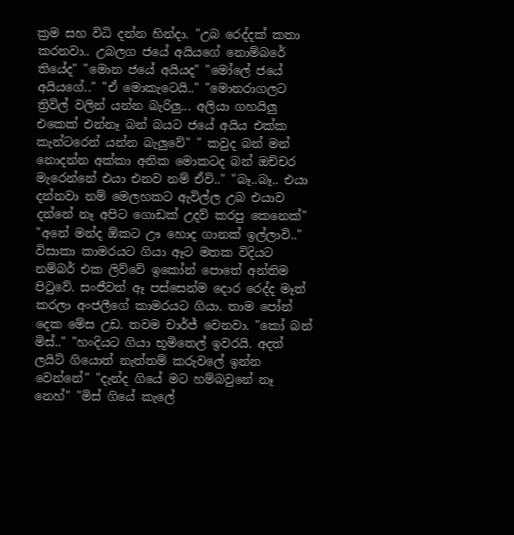ක්‍රම සහ විධි දන්න හින්දා. "උබ රෙද්දක් කතා කරනවා.. උබලග ජයේ අයියගේ නොම්බරේ තියේද" "මොන ජයේ අයියද" "මෝලේ ජයේ අයියගේ.." "ඒ මොකැටෙයි.." "මොනරාගලට ත්‍රිවිල් වලින් යන්න බැරිලු... අලියා ගහයිලු එකෙක් එන්නෑ බන් බයට ජයේ අයිය එක්ක කැන්ටරෙන් යන්න බැලුවේ" " කවුද බන් මන් නොදන්න අක්කා අනික මොකටද බන් ඔච්චර මැරෙන්නේ එයා එනව නම් ඒවි.." "බෑ..බෑ.. එයා දන්නවා නම් මෙලහකට ඇවිල්ල උබ එයාව දන්නේ නෑ අපිට ගොඩක් උදව් කරපු කෙනෙක්" "අනේ මන්ද ඕකට ඌ හොද ගානක් ඉල්ලාවි.." විසාකා කාමරයට ගියා ඈට මතක විදියට නම්බර් එක ලිව්වේ ඉකෝන් පොතේ අන්තිම පිටුවේ. සංජීවත් ඈ පස්සෙන්ම දොර රෙද්ද මෑත් කරලා අංජලීගේ කාමරයට ගියා. තාම පෝන් දෙක මේස උඩ. තවම චාර්ජ් වෙනවා. "කෝ බන් මිස්.." "හංදියට ගියා භූමිතෙල් ඉවරයි. අදත් ලයිට් ගියොත් නැත්තම් කරුවලේ ඉන්න වෙන්නේ" "දැන්ද ගියේ මට හම්බවුනේ නෑ නෙහ්" "මිස් ගියේ කැලේ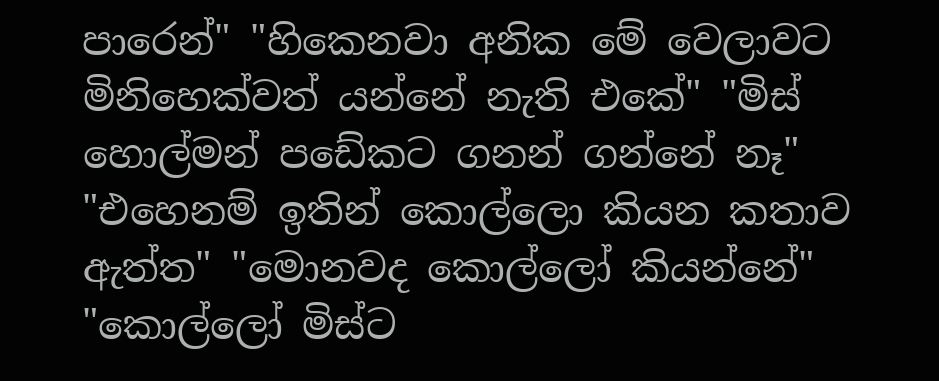පාරෙන්" "හිකෙනවා අනික මේ වෙලාවට මිනිහෙක්වත් යන්නේ නැති එකේ" "මිස් හොල්මන් පඩේකට ගනන් ගන්නේ නෑ" "එහෙනම් ඉතින් කොල්ලො කියන කතාව ඇත්ත" "මොනවද කොල්ලෝ කියන්නේ" "කොල්ලෝ මිස්ට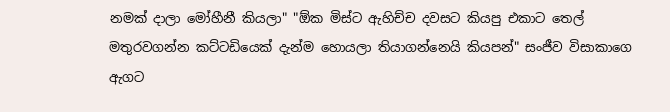නමක් දාලා මෝහීනී කියලා" "ඕක මිස්ට ඇහිච්ච දවසට කියපු එකාට තෙල් මතුරවගන්න කට්ටඩියෙක් දැන්ම හොයලා තියාගන්නෙයි කියපන්" සංජීව විසාකාගෙ ඇගට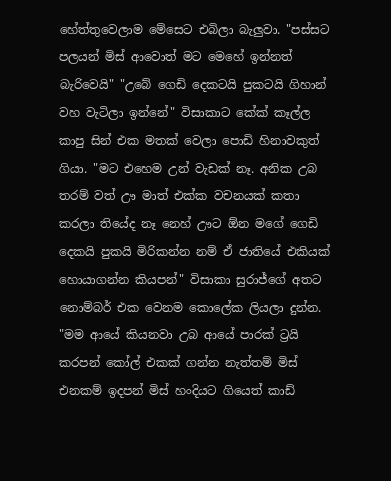හේත්තුවෙලාම මේසෙට එබිලා බැලුවා. "පස්සට පලයන් මිස් ආවොත් මට මෙහේ ඉන්නත් බැරිවෙයි" "උබේ ගෙඩි දෙකටයි පුකටයි ගිහාන් වහ වැටිලා ඉන්නේ" විසාකාට කේක් කෑල්ල කාපු සින් එක මතක් වෙලා පොඩි හිනාවකුත් ගියා. "මට එහෙම උන් වැඩක් නෑ. අනික උබ තරම් වත් ඌ මාත් එක්ක වචනයක් කතා කරලා තියේද නෑ නෙහ් ඌට ඕන මගේ ගෙඩි දෙකයි පුකයි මිරිකන්න නම් ඒ ජාතියේ එකියක් හොයාගන්න කියපන්" විසාකා සුරාජ්ගේ අතට නොම්බර් එක වෙනම කොලේක ලියලා දුන්න. "මම ආයේ කියනවා උබ ආයේ පාරක් ට්‍රයි කරපන් කෝල් එකක් ගන්න නැත්තම් මිස් එනකම් ඉදපන් මිස් හංදියට ගියෙත් කාඩ්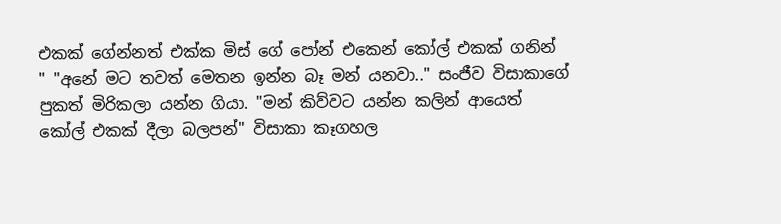එකක් ගේන්නත් එක්ක මිස් ගේ පෝන් එකෙන් කෝල් එකක් ගනින් " "අනේ මට තවත් මෙතන ඉන්න බෑ මන් යනවා.." සංජීව විසාකාගේ පුකත් මිරිකලා යන්න ගියා. "මන් කිව්වට යන්න කලින් ආයෙත් කෝල් එකක් දීලා බලපන්" විසාකා කෑගහල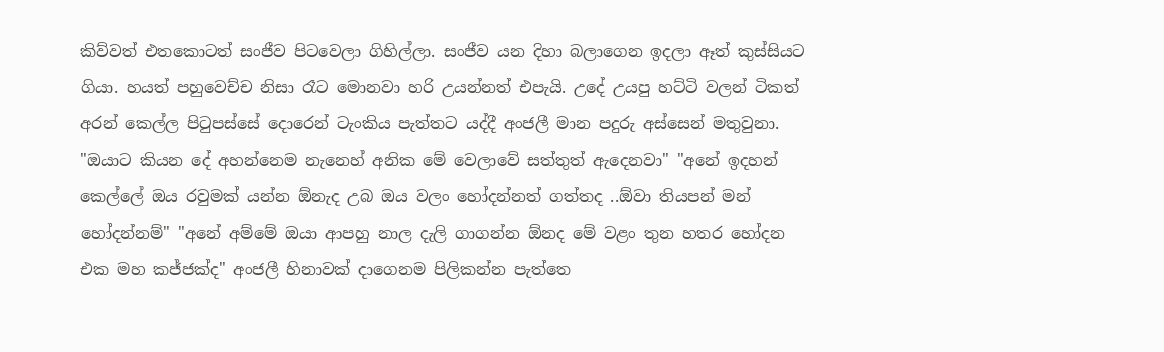කිව්වත් එතකොටත් සංජීව පිටවෙලා ගිහිල්ලා. සංජීව යන දිහා බලාගෙන ඉදලා ඈත් කුස්සියට ගියා. හයත් පහුවෙච්ච නිසා රෑට මොනවා හරි උයන්නත් එපැයි. උදේ උයපු හට්ටි වලන් ටිකත් අරන් කෙල්ල පිටුපස්සේ දොරෙන් ටැංකිය පැත්තට යද්දී අංජලී මාන පදුරු අස්සෙන් මතුවුනා. "ඔයාට කියන දේ අහන්නෙම නැනෙහ් අනික මේ වෙලාවේ සත්තුත් ඇදෙනවා" "අනේ ඉදහන් කෙල්ලේ ඔය රවුමක් යන්න ඕනැද උබ ඔය වලං හෝදන්නත් ගත්තද ..ඕවා තියපන් මන් හෝදන්නම්" "අනේ අම්මේ ඔයා ආපහු නාල දැලි ගාගන්න ඕනද මේ වළං තුන හතර හෝදන එක මහ කජ්ජක්ද" අංජලී හිනාවක් දාගෙනම පිලිකන්න පැත්තෙ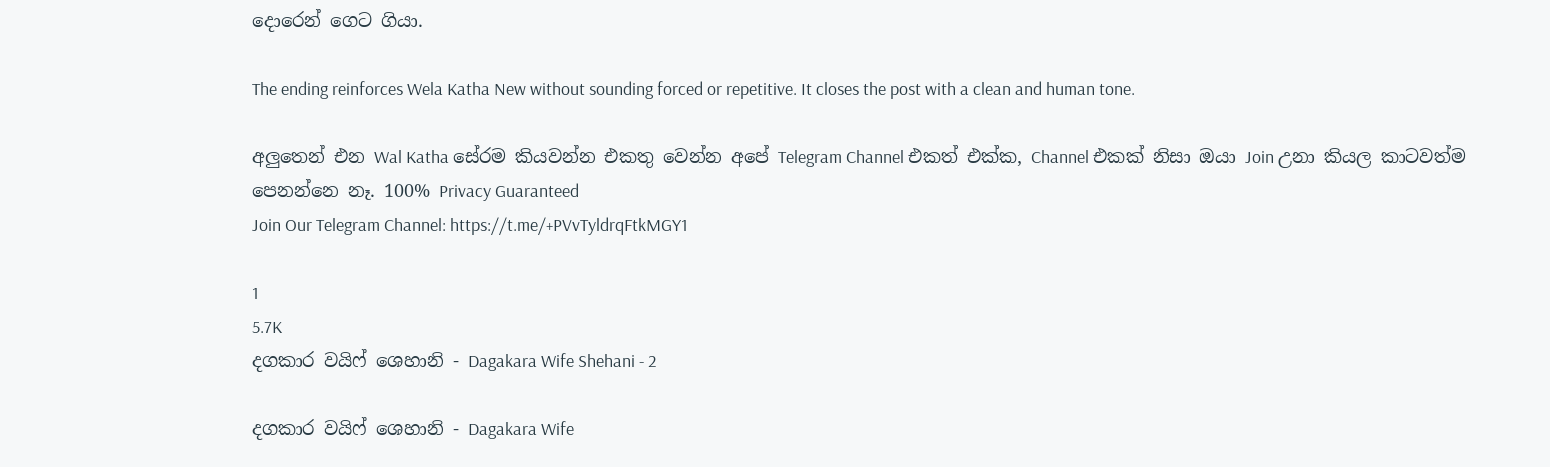දොරෙන් ගෙට ගියා.

The ending reinforces Wela Katha New without sounding forced or repetitive. It closes the post with a clean and human tone.

අලුතෙන් එන Wal Katha සේරම කියවන්න එකතු වෙන්න අපේ Telegram Channel එකත් එක්ක, Channel එකක් නිසා ඔයා Join උනා කියල කාටවත්ම පෙනන්නෙ නෑ. 100% Privacy Guaranteed
Join Our Telegram Channel: https://t.me/+PVvTyldrqFtkMGY1

1
5.7K
දගකාර වයිෆ් ශෙහානි - Dagakara Wife Shehani - 2

දගකාර වයිෆ් ශෙහානි - Dagakara Wife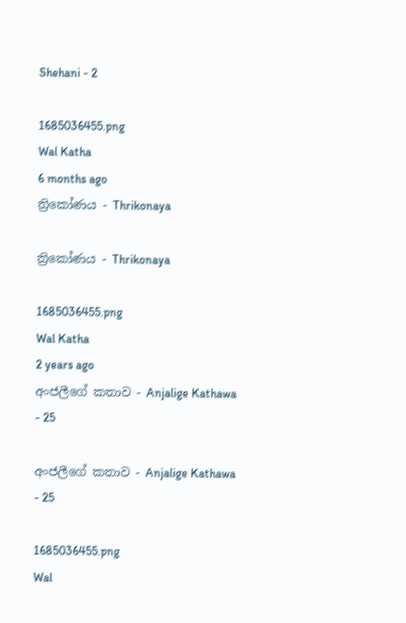Shehani - 2

1685036455.png
Wal Katha
6 months ago
ත්‍රිකෝණය - Thrikonaya

ත්‍රිකෝණය - Thrikonaya

1685036455.png
Wal Katha
2 years ago
අංජලීගේ කතාව - Anjalige Kathawa - 25

අංජලීගේ කතාව - Anjalige Kathawa - 25

1685036455.png
Wal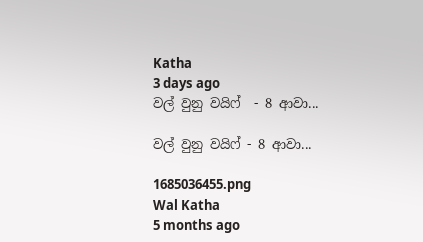Katha
3 days ago
වල් වුනු වයිෆ්  - 8 ආවා...

වල් වුනු වයිෆ් - 8 ආවා...

1685036455.png
Wal Katha
5 months ago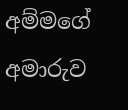අම්මගේ අමාරුව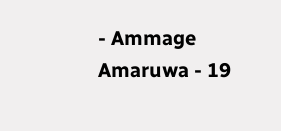- Ammage Amaruwa - 19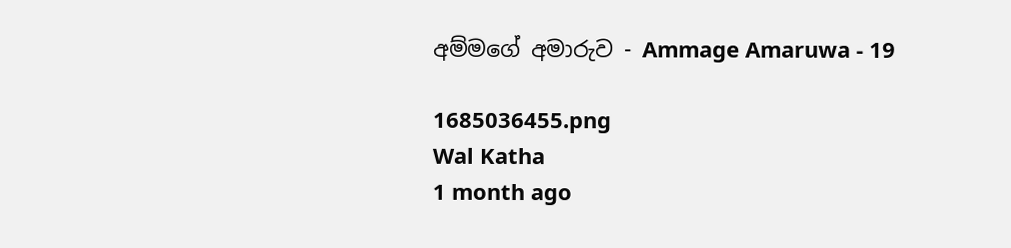අම්මගේ අමාරුව - Ammage Amaruwa - 19

1685036455.png
Wal Katha
1 month ago